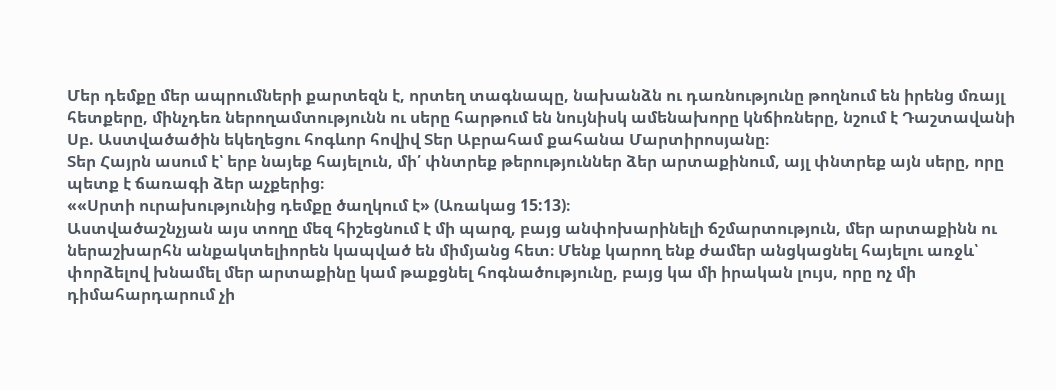Մեր դեմքը մեր ապրումների քարտեզն է, որտեղ տագնապը, նախանձն ու դառնությունը թողնում են իրենց մռայլ հետքերը, մինչդեռ ներողամտությունն ու սերը հարթում են նույնիսկ ամենախորը կնճիռները, նշում է Դաշտավանի Սբ. Աստվածածին եկեղեցու հոգևոր հովիվ Տեր Աբրահամ քահանա Մարտիրոսյանը։
Տեր Հայրն ասում է՝ երբ նայեք հայելուն, մի՛ փնտրեք թերություններ ձեր արտաքինում, այլ փնտրեք այն սերը, որը պետք է ճառագի ձեր աչքերից։
««Սրտի ուրախությունից դեմքը ծաղկում է» (Առակաց 15:13)։
Աստվածաշնչյան այս տողը մեզ հիշեցնում է մի պարզ, բայց անփոխարինելի ճշմարտություն, մեր արտաքինն ու ներաշխարհն անքակտելիորեն կապված են միմյանց հետ։ Մենք կարող ենք ժամեր անցկացնել հայելու առջև՝ փորձելով խնամել մեր արտաքինը կամ թաքցնել հոգնածությունը, բայց կա մի իրական լույս, որը ոչ մի դիմահարդարում չի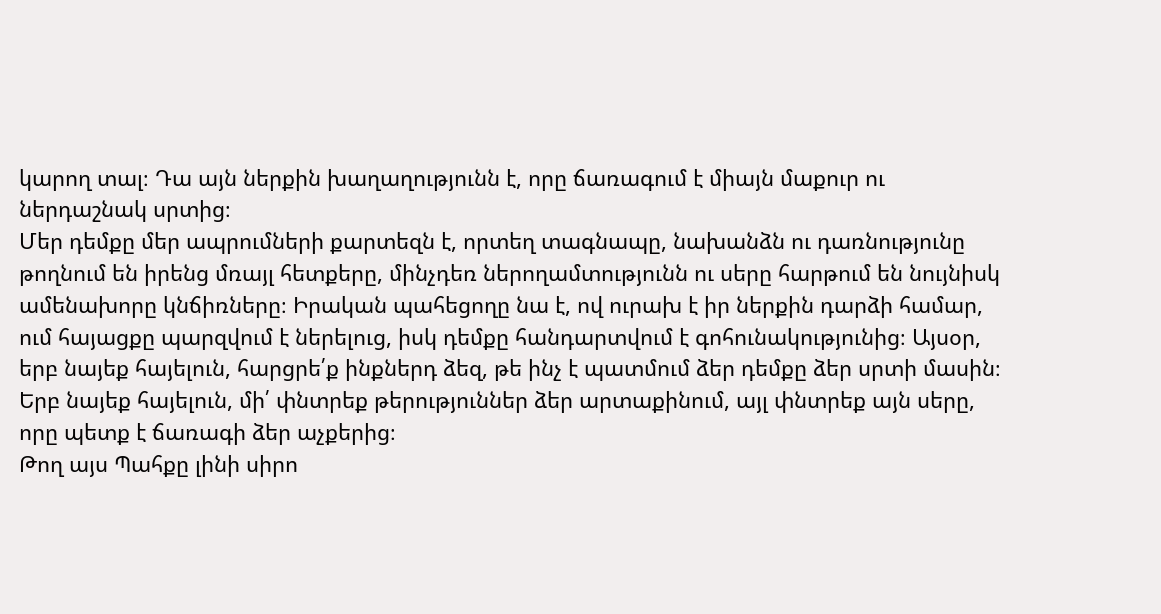կարող տալ։ Դա այն ներքին խաղաղությունն է, որը ճառագում է միայն մաքուր ու ներդաշնակ սրտից։
Մեր դեմքը մեր ապրումների քարտեզն է, որտեղ տագնապը, նախանձն ու դառնությունը թողնում են իրենց մռայլ հետքերը, մինչդեռ ներողամտությունն ու սերը հարթում են նույնիսկ ամենախորը կնճիռները։ Իրական պահեցողը նա է, ով ուրախ է իր ներքին դարձի համար, ում հայացքը պարզվում է ներելուց, իսկ դեմքը հանդարտվում է գոհունակությունից։ Այսօր, երբ նայեք հայելուն, հարցրե՛ք ինքներդ ձեզ, թե ինչ է պատմում ձեր դեմքը ձեր սրտի մասին։ Երբ նայեք հայելուն, մի՛ փնտրեք թերություններ ձեր արտաքինում, այլ փնտրեք այն սերը, որը պետք է ճառագի ձեր աչքերից։
Թող այս Պահքը լինի սիրո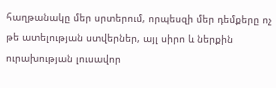հաղթանակը մեր սրտերում, որպեսզի մեր դեմքերը ոչ թե ատելության ստվերներ, այլ սիրո և ներքին ուրախության լուսավոր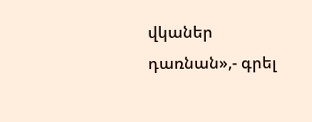վկաներ դառնան»,- գրել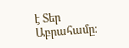է Տեր Աբրահամը։